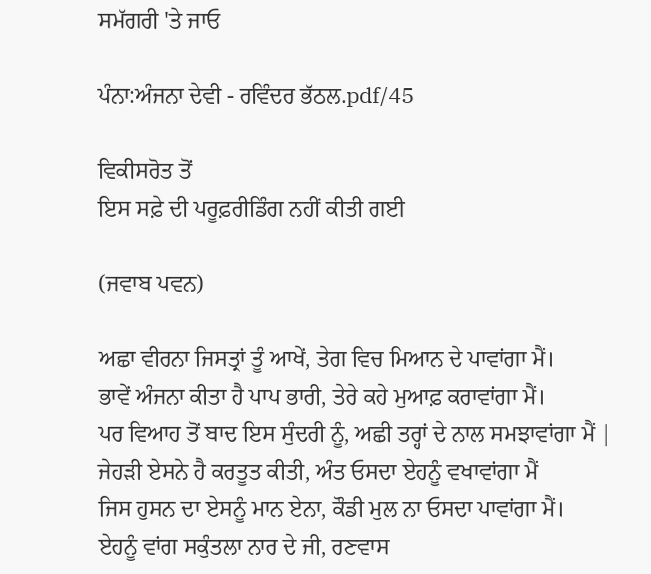ਸਮੱਗਰੀ 'ਤੇ ਜਾਓ

ਪੰਨਾ:ਅੰਜਨਾ ਦੇਵੀ - ਰਵਿੰਦਰ ਭੱਠਲ.pdf/45

ਵਿਕੀਸਰੋਤ ਤੋਂ
ਇਸ ਸਫ਼ੇ ਦੀ ਪਰੂਫ਼ਰੀਡਿੰਗ ਨਹੀਂ ਕੀਤੀ ਗਈ

(ਜਵਾਬ ਪਵਨ)

ਅਛਾ ਵੀਰਨਾ ਜਿਸਤ੍ਰਾਂ ਤੂੰ ਆਖੇਂ, ਤੇਗ ਵਿਚ ਮਿਆਨ ਦੇ ਪਾਵਾਂਗਾ ਮੈਂ।
ਭਾਵੇਂ ਅੰਜਨਾ ਕੀਤਾ ਹੈ ਪਾਪ ਭਾਰੀ, ਤੇਰੇ ਕਹੇ ਮੁਆਫ਼ ਕਰਾਵਾਂਗਾ ਮੈਂ।
ਪਰ ਵਿਆਹ ਤੋਂ ਬਾਦ ਇਸ ਸੁੰਦਰੀ ਨੂੰ, ਅਛੀ ਤਰ੍ਹਾਂ ਦੇ ਨਾਲ ਸਮਝਾਵਾਂਗਾ ਮੈਂ |
ਜੇਹੜੀ ਏਸਨੇ ਹੈ ਕਰਤੂਤ ਕੀਤੀ, ਅੰਤ ਓਸਦਾ ਏਹਨੂੰ ਵਖਾਵਾਂਗਾ ਮੈਂ
ਜਿਸ ਹੁਸਨ ਦਾ ਏਸਨੂੰ ਮਾਨ ਏਨਾ, ਕੌਡੀ ਮੁਲ ਨਾ ਓਸਦਾ ਪਾਵਾਂਗਾ ਮੈਂ।
ਏਹਨੂੰ ਵਾਂਗ ਸਕੁੰਤਲਾ ਨਾਰ ਦੇ ਜੀ, ਰਣਵਾਸ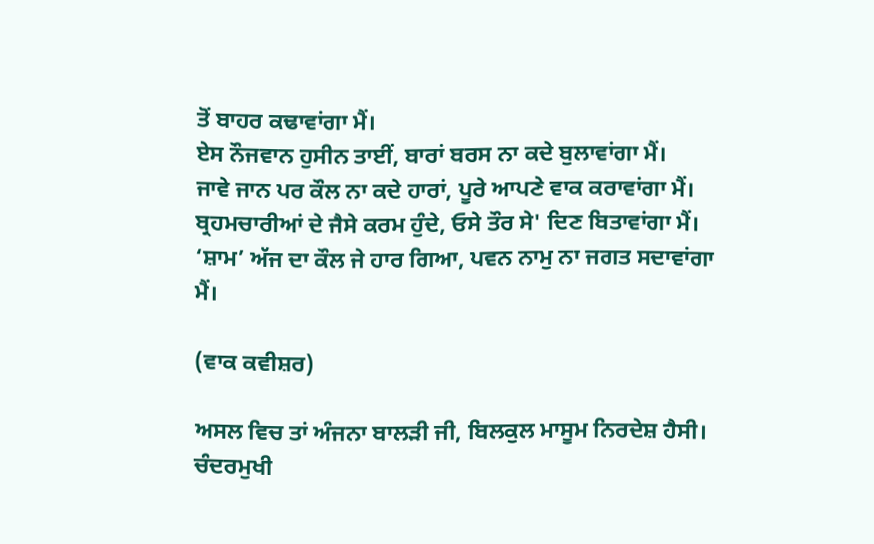ਤੋਂ ਬਾਹਰ ਕਢਾਵਾਂਗਾ ਮੈਂ।
ਏਸ ਨੌਜਵਾਨ ਹੁਸੀਨ ਤਾਈਂ, ਬਾਰਾਂ ਬਰਸ ਨਾ ਕਦੇ ਬੁਲਾਵਾਂਗਾ ਮੈਂ।
ਜਾਵੇ ਜਾਨ ਪਰ ਕੌਲ ਨਾ ਕਦੇ ਹਾਰਾਂ, ਪੂਰੇ ਆਪਣੇ ਵਾਕ ਕਰਾਵਾਂਗਾ ਮੈਂ।
ਬ੍ਰਹਮਚਾਰੀਆਂ ਦੇ ਜੈਸੇ ਕਰਮ ਹੁੰਦੇ, ਓਸੇ ਤੌਰ ਸੇ' ਦਿਣ ਬਿਤਾਵਾਂਗਾ ਮੈਂ।
‘ਸ਼ਾਮ’ ਅੱਜ ਦਾ ਕੌਲ ਜੇ ਹਾਰ ਗਿਆ, ਪਵਨ ਨਾਮੁ ਨਾ ਜਗਤ ਸਦਾਵਾਂਗਾ ਮੈਂ।

(ਵਾਕ ਕਵੀਸ਼ਰ)

ਅਸਲ ਵਿਚ ਤਾਂ ਅੰਜਨਾ ਬਾਲੜੀ ਜੀ, ਬਿਲਕੁਲ ਮਾਸੂਮ ਨਿਰਦੇਸ਼ ਹੈਸੀ।
ਚੰਦਰਮੁਖੀ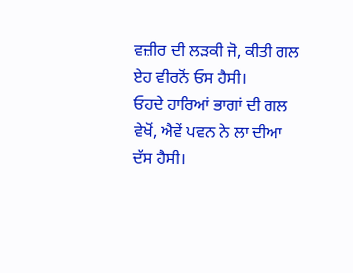ਵਜ਼ੀਰ ਦੀ ਲੜਕੀ ਜੋ, ਕੀਤੀ ਗਲ ਏਹ ਵੀਰਨੋਂ ਓਸ ਹੈਸੀ।
ਓਹਦੇ ਹਾਰਿਆਂ ਭਾਗਾਂ ਦੀ ਗਲ ਵੇਖੋਂ, ਐਵੇਂ ਪਵਨ ਨੇ ਲਾ ਦੀਆ ਦੱਸ ਹੈਸੀ।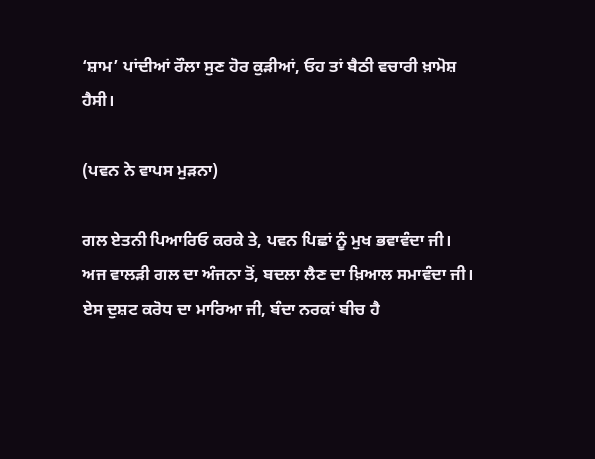‘ਸ਼ਾਮ’ ਪਾਂਦੀਆਂ ਰੌਲਾ ਸੁਣ ਹੋਰ ਕੁੜੀਆਂ, ਓਹ ਤਾਂ ਬੈਠੀ ਵਚਾਰੀ ਖ਼ਾਮੋਸ਼ ਹੈਸੀ।

(ਪਵਨ ਨੇ ਵਾਪਸ ਮੁੜਨਾ)

ਗਲ ਏਤਨੀ ਪਿਆਰਿਓ ਕਰਕੇ ਤੇ, ਪਵਨ ਪਿਛਾਂ ਨੂੰ ਮੁਖ ਭਵਾਵੰਦਾ ਜੀ।
ਅਜ ਵਾਲੜੀ ਗਲ ਦਾ ਅੰਜਨਾ ਤੋਂ, ਬਦਲਾ ਲੈਣ ਦਾ ਖ਼ਿਆਲ ਸਮਾਵੰਦਾ ਜੀ।
ਏਸ ਦੁਸ਼ਟ ਕਰੋਧ ਦਾ ਮਾਰਿਆ ਜੀ, ਬੰਦਾ ਨਰਕਾਂ ਬੀਚ ਹੈ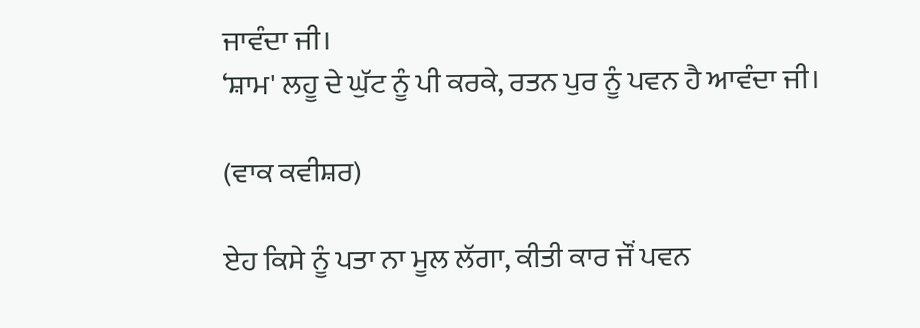ਜਾਵੰਦਾ ਜੀ।
‘ਸ਼ਾਮ' ਲਹੂ ਦੇ ਘੁੱਟ ਨੂੰ ਪੀ ਕਰਕੇ, ਰਤਨ ਪੁਰ ਨੂੰ ਪਵਨ ਹੈ ਆਵੰਦਾ ਜੀ।

(ਵਾਕ ਕਵੀਸ਼ਰ)

ਏਹ ਕਿਸੇ ਨੂੰ ਪਤਾ ਨਾ ਮੂਲ ਲੱਗਾ, ਕੀਤੀ ਕਾਰ ਜੌਂ ਪਵਨ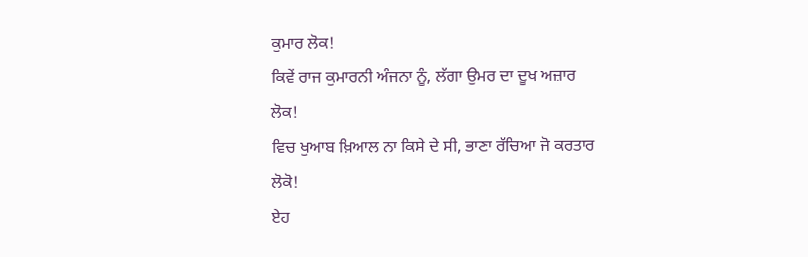ਕੁਮਾਰ ਲੋਕ!
ਕਿਵੇਂ ਰਾਜ ਕੁਮਾਰਨੀ ਅੰਜਨਾ ਨੂੰ, ਲੱਗਾ ਉਮਰ ਦਾ ਦੂਖ ਅਜ਼ਾਰ ਲੋਕ!
ਵਿਚ ਖੁਆਬ ਖ਼ਿਆਲ ਨਾ ਕਿਸੇ ਦੇ ਸੀ, ਭਾਣਾ ਰੱਚਿਆ ਜੋ ਕਰਤਾਰ ਲੋਕੋ!
ਏਹ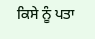ਕਿਸੇ ਨੂੰ ਪਤਾ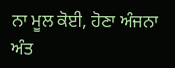ਨਾ ਮੂਲ ਕੋਈ, ਹੋਣਾ ਅੰਜਨਾ ਅੰਤ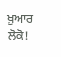ਖ਼ੁਆਰ ਲੋਕੋ!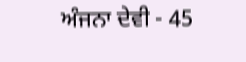ਅੰਜਨਾ ਦੇਵੀ - 45